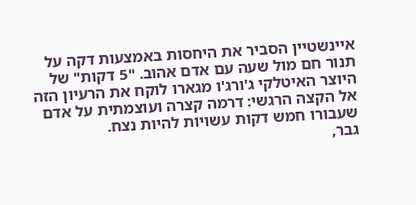איינשטיין הסביר את היחסות באמצעות דקה על תנור חם מול שעה עם אדם אהוב. "5 דקות" של היוצר האיטלקי ג'ורג'ו מגארו לוקח את הרעיון הזה אל הקצה הרגשי: דרמה קצרה ועוצמתית על אדם שעבורו חמש דקות עשויות להיות נצח.
גבר,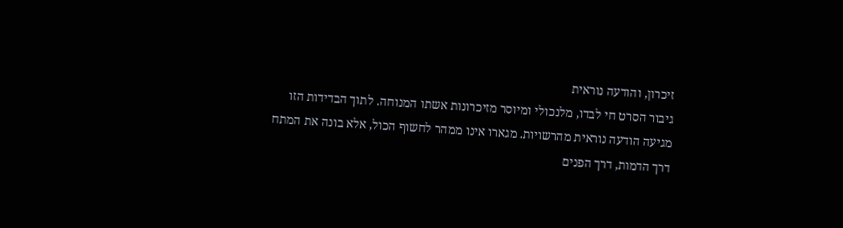זיכרון, והודעה נוראית
גיבור הסרט חי לבדו, מלנכולי ומיוסר מזיכרונות אשתו המנוחה. לתוך הבדידות הזו מגיעה הודעה נוראית מהרשויות. מגארו אינו ממהר לחשוף הכול, אלא בונה את המתח דרך הדמות, דרך הפנים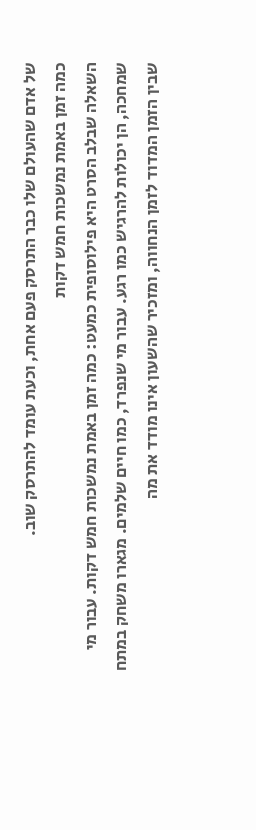של אדם שהעולם שלו כבר התרסק פעם אחת, וכעת עומד להתרסק שוב.
כמה זמן באמת נמשכות חמש דקות
השאלה שבלב הסרט היא פילוסופית כמעט: כמה זמן באמת נמשכות חמש דקות. עבור מי שמחכה, הן יכולות להרגיש כמו רגע. עבור מי שנפרד, כמו חיים שלמים. מגארו משחק במתח שבין הזמן המדוד לזמן הנחווה, ומזכיר שהשעון אינו מודד את מה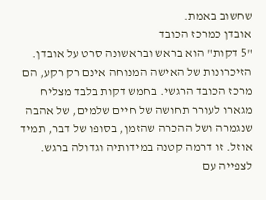שחשוב באמת.
אובדן כמרכז הכובד
"5 דקות" הוא בראש ובראשונה סרט על אובדן. הזיכרונות של האישה המנוחה אינם רק רקע, הם מרכז הכובד הרגשי. בחמש דקות בלבד מצליח מגארו לעורר תחושה של חיים שלמים, של אהבה שנגמרה ושל ההכרה שהזמן, בסופו של דבר, תמיד אוזל. זו דרמה קטנה במידותיה וגדולה ברגש.
לצפייה עם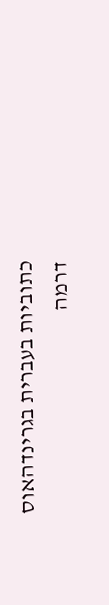כתוביות בעברית בגרינדהאוס
דרמה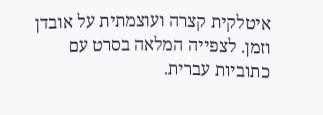איטלקית קצרה ועוצמתית על אובדן וזמן. לצפייה המלאה בסרט עם כתוביות עברית.